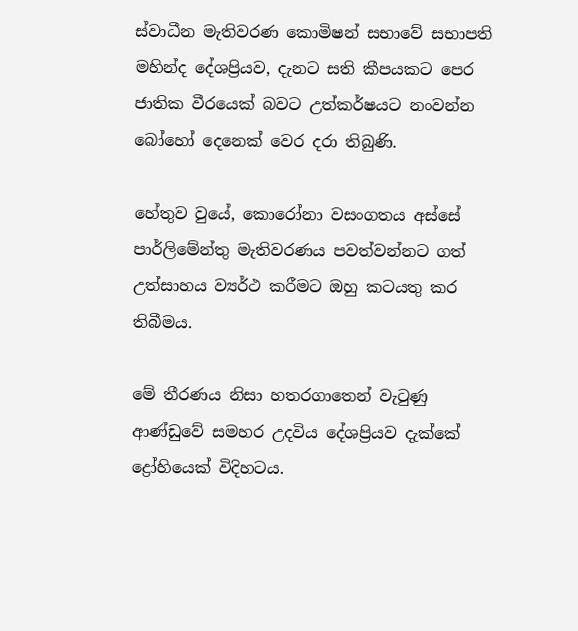ස්වාධීන මැතිවරණ කොමිෂන් සභාවේ සභාපති මහින්ද දේශප්‍රියව, දැනට සති කීපයකට පෙර ජාතික වීරයෙක් බවට උත්කර්ෂයට නංවන්න බෝහෝ දෙනෙක් වෙර දරා තිබුණි.

හේතුව වුයේ, කොරෝනා වසංගතය අස්සේ පාර්ලිමේන්තු මැතිවරණය පවත්වන්නට ගත් උත්සාහය ව්‍යර්ථ කරීමට ඔහු කටයතු කර තිබීමය.

මේ තීරණය නිසා හතරගාතෙන් වැටුණු ආණ්ඩුවේ සමහර උදවිය දේශප්‍රියව දැක්කේ ද්‍රෝහියෙක් විදිහටය.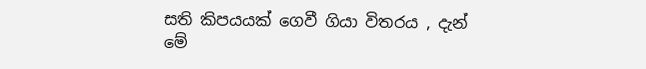සති කිපයයක් ගෙවී ගියා විතරය , දැන් මේ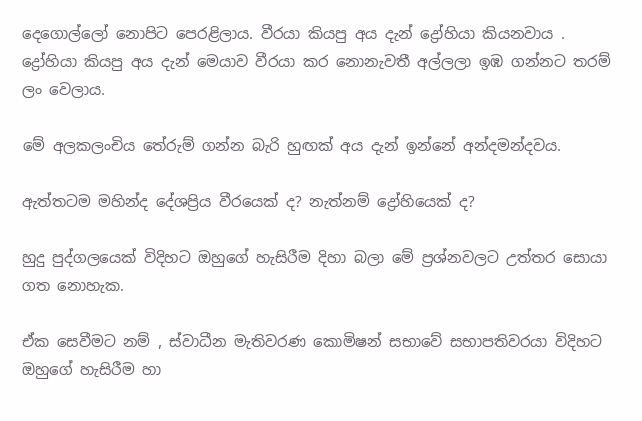දෙගොල්ලෝ නොපිට පෙරළිලාය. වීරයා කියපු අය දැන් ද්‍රෝහියා කියනවාය . ද්‍රෝහියා කියපු අය දැන් මෙයාව වීරයා කර නොනැවතී අල්ලලා ඉඹ ගන්නට තරම් ලං වෙලාය.

මේ අලකලංචිය තේරුම් ගන්න බැරි හුඟක් අය දැන් ඉන්නේ අන්දමන්දවය.

ඇත්තටම මහින්ද දේශප්‍රිය වීරයෙක් ද? නැත්නම් ද්‍රෝහියෙක් ද?

හුදු පුද්ගලයෙක් විදිහට ඔහුගේ හැසිරීම දිහා බලා මේ ප්‍රශ්නවලට උත්තර සොයා ගත නොහැක.

ඒක සෙවීමට නම් , ස්වාධීන මැතිවරණ කොමිෂන් සභාවේ සභාපතිවරයා විදිහට ඔහුගේ හැසිරීම හා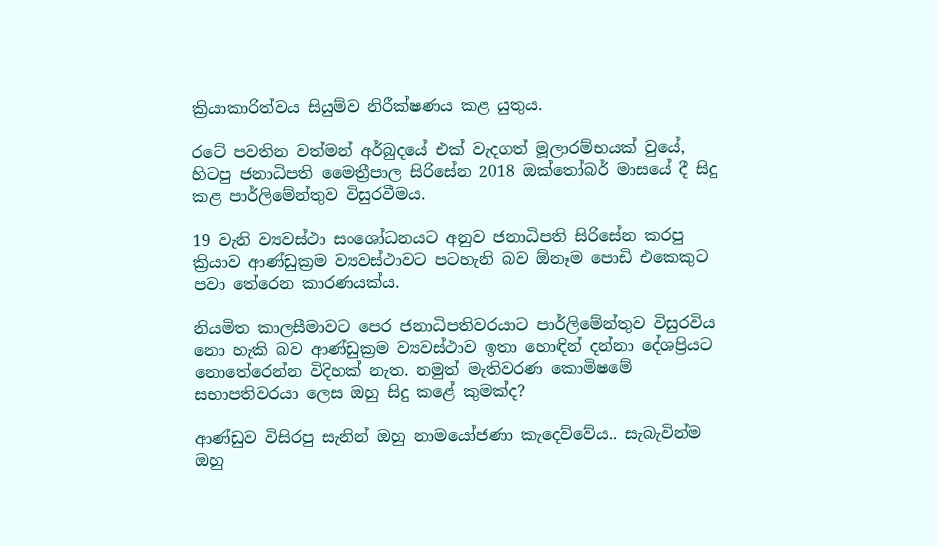ක්‍රියාකාරිත්වය සියුම්ව නිරීක්ෂණය කළ යුතුය.

රටේ පවතින වත්මන් අර්බුදයේ එක් වැදගත් මූලාරම්භයක් වුයේ, හිටපු ජනාධිපති මෛත්‍රීපාල සිරිසේන 2018 ඔක්තෝබර් මාසයේ දී සිදු කළ පාර්ලිමේන්තුව විසුරවීමය.

19 වැනි ව්‍යවස්ථා සංශෝධනයට අනුව ජනාධිපති සිරිසේන කරපු ක්‍රියාව ආණ්ඩුක්‍රම ව්‍යවස්ථාවට පටහැනි බව ඕනෑම පොඩි එකෙකුට පවා තේරෙන කාරණයක්ය.

නියමිත කාලසීමාවට පෙර ජනාධිපතිවරයාට පාර්ලිමේන්තුව විසුරවිය නො හැකි බව ආණ්ඩුක්‍රම ව්‍යවස්ථාව ඉතා හොඳින් දන්නා දේශප්‍රියට නොතේරෙන්න විදිහක් නැත. නමුත් මැතිවරණ කොමිෂමේ සභාපතිවරයා ලෙස ඔහු සිදු කළේ කුමක්ද?

ආණ්ඩුව විසිරපු සැනින් ඔහු නාමයෝජණා කැදෙව්වේය.. සැබැවින්ම ඔහු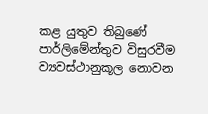කළ යුතුව තිබුණේ පාර්ලිමේන්තුව විසුරවීම ව්‍යවස්ථානුකූල නොවන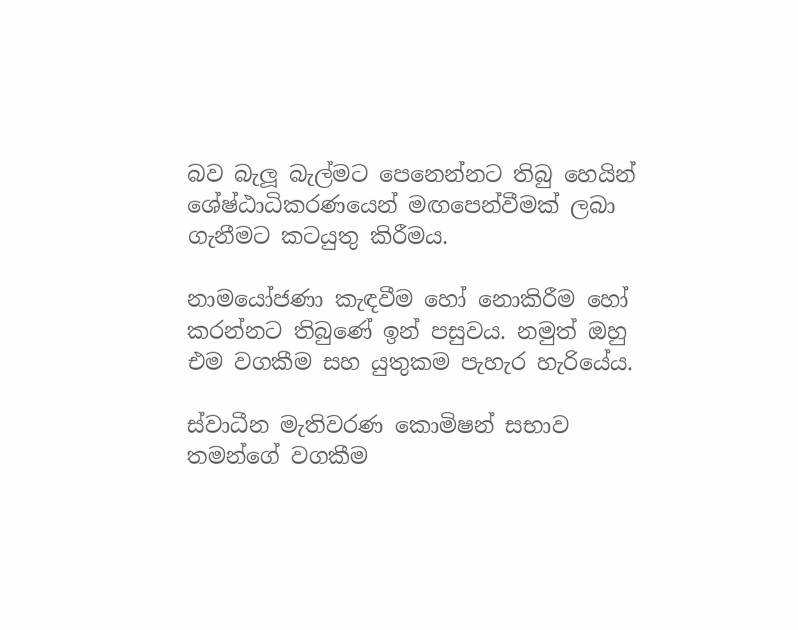බව බැලූ බැල්මට පෙනෙන්නට තිබු හෙයින් ශේෂ්ඨාධිකරණයෙන් මඟපෙන්වීමක් ලබා ගැනීමට කටයුතු කිරීමය.

නාමයෝජණා කැඳවීම හෝ නොකිරීම හෝ කරන්නට තිබුණේ ඉන් පසුවය. නමුත් ඔහු එම වගකීම සහ යුතුකම පැහැර හැරියේය.

ස්වාධීන මැතිවරණ කොමිෂන් සභාව තමන්ගේ වගකීම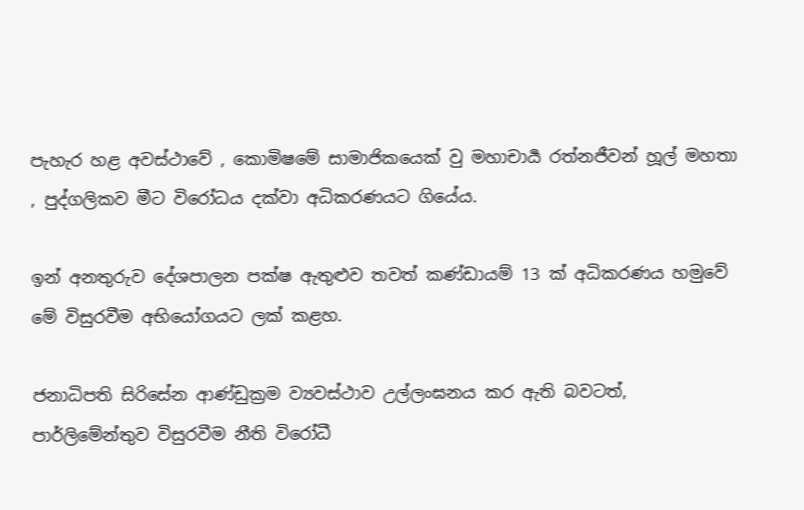පැහැර හළ අවස්ථාවේ , කොමිෂමේ සාමාජිකයෙක් වු මහාචාර්‍ය රත්නජීවන් හූල් මහතා , පුද්ගලිකව මීට විරෝධය දක්වා අධිකරණයට ගියේය.

ඉන් අනතුරුව දේශපාලන පක්ෂ ඇතුළුව තවත් කණ්ඩායම් 13 ක් අධිකරණය හමුවේ මේ විසුරවීම අභියෝගයට ලක් කළහ.

ජනාධිපති සිරිසේන ආණ්ඩුක්‍රම ව්‍යවස්ථාව උල්ලංඝනය කර ඇති බවටත්, පාර්ලිමේන්තුව විසුරවීම නීති විරෝධී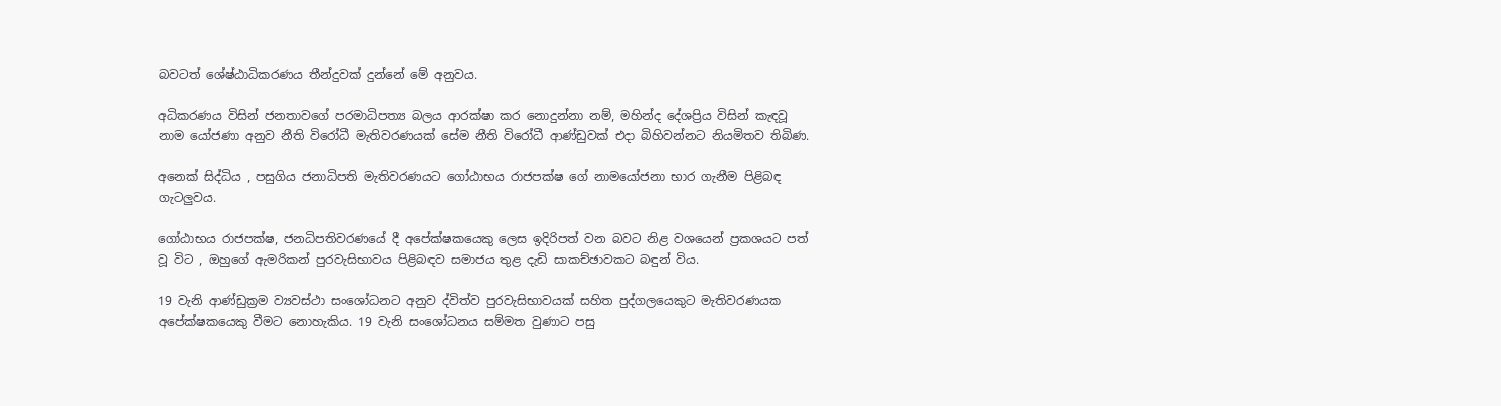බවටත් ශේෂ්ඨාධිකරණය තීන්දුවක් දුන්නේ මේ අනුවය.

අධිකරණය විසින් ජනතාවගේ පරමාධිපත්‍ය බලය ආරක්ෂා කර නොදුන්නා නම්, මහින්ද දේශප්‍රිය විසින් කැඳවූ නාම යෝජණා අනුව නීති විරෝධී මැතිවරණයක් සේම නීති විරෝධී ආණ්ඩුවක් එදා බිහිවන්නට නියමිතව තිබිණ.

අනෙක් සිද්ධිය , පසුගිය ජනාධිපති මැතිවරණයට ගෝඨාභය රාජපක්ෂ ගේ නාමයෝජනා භාර ගැනීම පිළිබඳ ගැටලුවය.

ගෝඨාභය රාජපක්ෂ, ජනධිපතිවරණයේ දී අපේක්ෂකයෙකු ලෙස ඉදිරිපත් වන බවට නිළ වශයෙන් ප්‍රකශයට පත් වූ විට , ඔහුගේ ඇමරිකන් පුරවැසිභාවය පිළිබඳව සමාජය තුළ දැඩි සාකච්ඡාවකට බඳුන් විය.

19 වැනි ආණ්ඩුක්‍රම ව්‍යවස්ථා සංශෝධනට අනුව ද්විත්ව පුරවැසිභාවයක් සහිත පුද්ගලයෙකුට මැතිවරණයක අපේක්ෂකයෙකු වීමට නොහැකිය. 19 වැනි සංශෝධනය සම්මත වුණාට පසු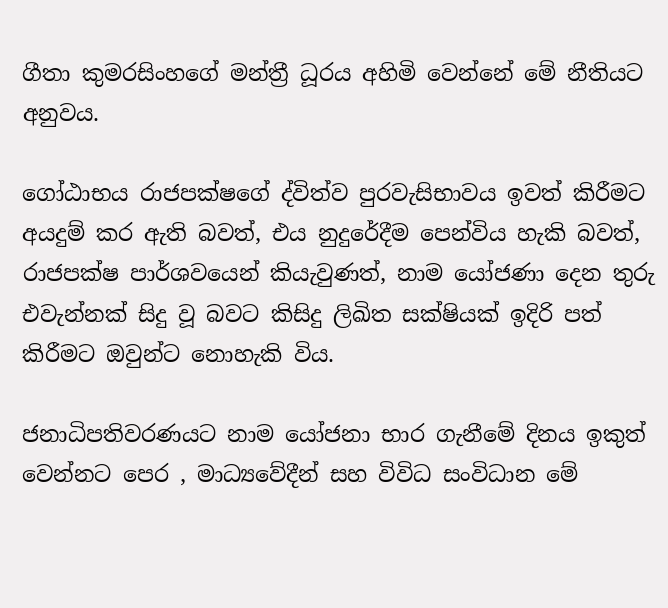ගීතා කුමරසිංහගේ මන්ත්‍රී ධූරය අහිමි වෙන්නේ මේ නීතියට අනුවය.

ගෝඨාභය රාජපක්ෂගේ ද්විත්ව පුරවැසිභාවය ඉවත් කිරීමට අයදුම් කර ඇති බවත්, එය නුදුරේදීම පෙන්විය හැකි බවත්, රාජපක්ෂ පාර්ශවයෙන් කියැවුණත්, නාම යෝජණා දෙන තුරු එවැන්නක් සිදු වූ බවට කිසිදු ලිඛිත සක්ෂියක් ඉදිරි පත් කිරීමට ඔවුන්ට නොහැකි විය.

ජනාධිපතිවරණයට නාම යෝජනා භාර ගැනීමේ දිනය ඉකුත් වෙන්නට පෙර , මාධ්‍යවේදීන් සහ විවිධ සංවිධාන මේ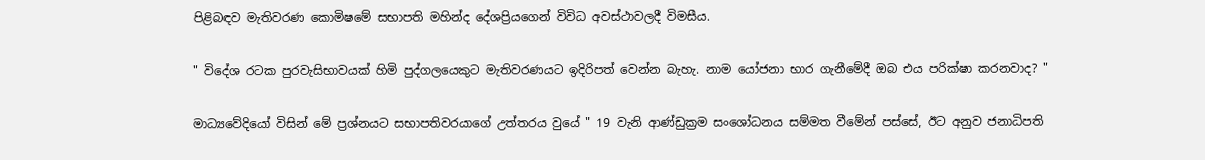පිළිබඳව මැතිවරණ කොමිෂමේ සභාපති මහින්ද දේශප්‍රියගෙන් විවිධ අවස්ථාවලදී විමසීය.

" විදේශ රටක පුරවැසිභාවයක් හිමි පුද්ගලයෙකුට මැතිවරණයට ඉදිරිපත් වෙන්න බැහැ. නාම යෝජනා භාර ගැනීමේදී ඔබ එය පරික්ෂා කරනවාද? "

මාධ්‍යවේදියෝ විසින් මේ ප්‍රශ්නයට සභාපතිවරයාගේ උත්තරය වුයේ " 19 වැනි ආණ්ඩුක්‍රම සංශෝධනය සම්මත වීමේන් පස්සේ, ඊට අනුව ජනාධිපති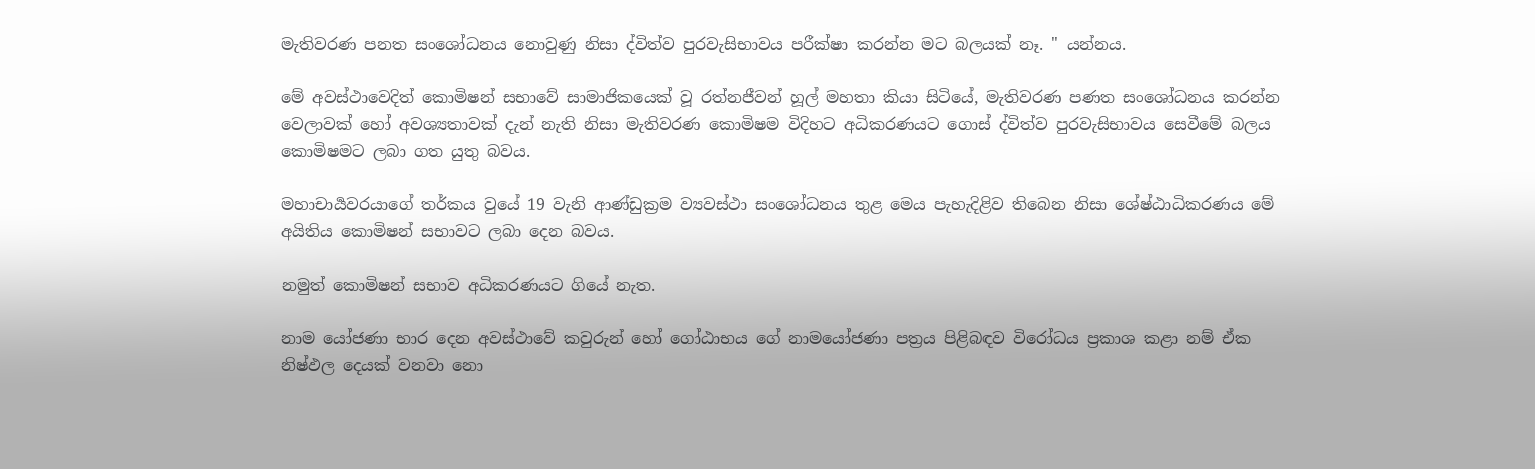මැතිවරණ පනත සංශෝධනය නොවුණු නිසා ද්විත්ව පුරවැසිභාවය පරීක්ෂා කරන්න මට බලයක් නෑ. " යන්නය.

මේ අවස්ථාවෙදිත් කොමිෂන් සභාවේ සාමාජිකයෙක් වූ රත්නජීවන් හූල් මහතා කියා සිටියේ, මැතිවරණ පණත සංශෝධනය කරන්න වෙලාවක් හෝ අවශ්‍යතාවක් දැන් නැති නිසා මැතිවරණ කොමිෂම විදිහට අධිකරණයට ගොස් ද්විත්ව පුරවැසිභාවය සෙවීමේ බලය කොමිෂමට ලබා ගත යුතු බවය.

මහාචාර්‍යවරයාගේ තර්කය වුයේ 19 වැනි ආණ්ඩුක්‍රම ව්‍යවස්ථා සංශෝධනය තුළ මෙය පැහැදිළිව තිබෙන නිසා ශේෂ්ඨාධිකරණය මේ අයිතිය කොමිෂන් සභාවට ලබා දෙන බවය.

නමුත් කොමිෂන් සභාව අධිකරණයට ගියේ නැත.

නාම යෝජණා භාර දෙන අවස්ථාවේ කවුරුන් හෝ ගෝඨාභය ගේ නාමයෝජණා පත්‍රය පිළිබඳව විරෝධය ප්‍රකාශ කළා නම් ඒක නිෂ්ඵල දෙයක් වනවා නො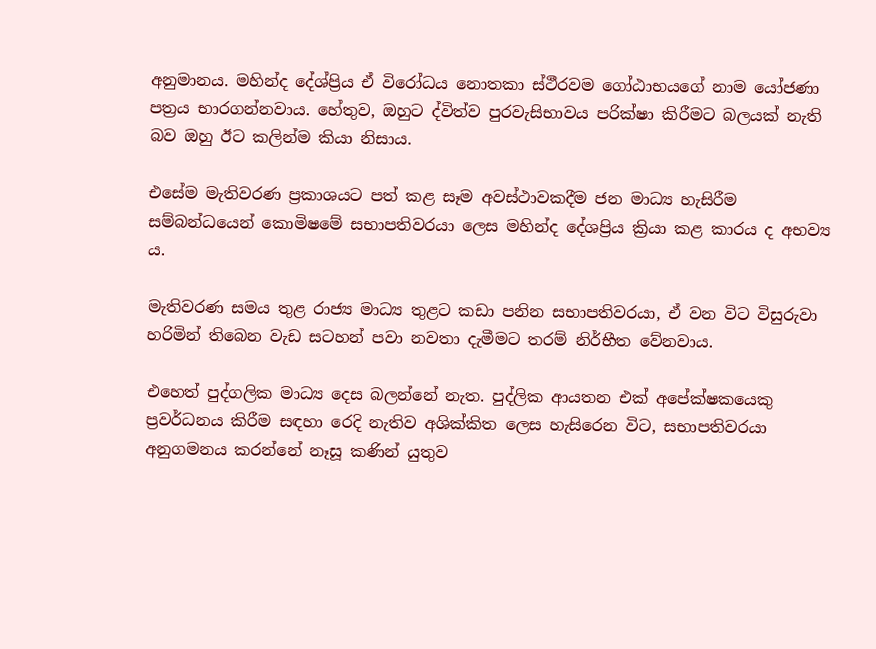අනුමානය. මහින්ද දේශ්ප්‍රිය ඒ විරෝධය නොතකා ස්ථීරවම ගෝඨාභයගේ නාම යෝජණා පත්‍රය භාරගන්නවාය. හේතුව, ඔහුට ද්විත්ව පුරවැසිභාවය පරික්ෂා කිරීමට බලයක් නැති බව ඔහු ඊට කලින්ම කියා නිසාය.

එසේම මැතිවරණ ප්‍රකාශයට පත් කළ සෑම අවස්ථාවකදීම ජන මාධ්‍ය හැසිරීම සම්බන්ධයෙන් කොමිෂමේ සභාපතිවරයා ලෙස මහින්ද දේශප්‍රිය ක්‍රියා කළ කාරය ද අභව්‍ය ය.

මැතිවරණ සමය තුළ රාජ්‍ය මාධ්‍ය තුළට කඩා පනින සභාපතිවරයා, ඒ වන විට විසුරුවා හරිමින් තිබෙන වැඩ සටහන් පවා නවතා දැමීමට තරම් නිර්භීත වේනවාය.

එහෙත් පුද්ගලික මාධ්‍ය දෙස බලන්නේ නැත. පුද්ලික ආයතන එක් අපේක්ෂකයෙකු ප්‍රවර්ධනය කිරීම සඳහා රෙදි නැතිව අශික්කිත ලෙස හැසිරෙන විට, සභාපතිවරයා අනුගමනය කරන්නේ නෑසූ කණින් යුතුව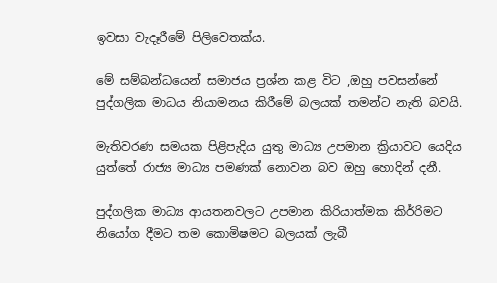ඉවසා වැදෑරීමේ පිලිවෙතක්ය.

මේ සම්බන්ධයෙන් සමාජය ප්‍රශ්න කළ විට ,ඔහු පවසන්නේ පුද්ගලික මාධය නියාමනය කිරීමේ බලයක් තමන්ට නැති බවයි.

මැතිවරණ සමයක පිළිපැදිය යුතු මාධ්‍ය උපමාන ක්‍රියාවට යෙදිය යුත්තේ රාජ්‍ය මාධ්‍ය පමණක් නොවන බව ඔහු හොදින් දනී.

පුද්ගලික මාධ්‍ය ආයතනවලට උපමාන කිරියාත්මක කිර්‍රිමට නියෝග දීමට තම කොමිෂමට බලයක් ලැබී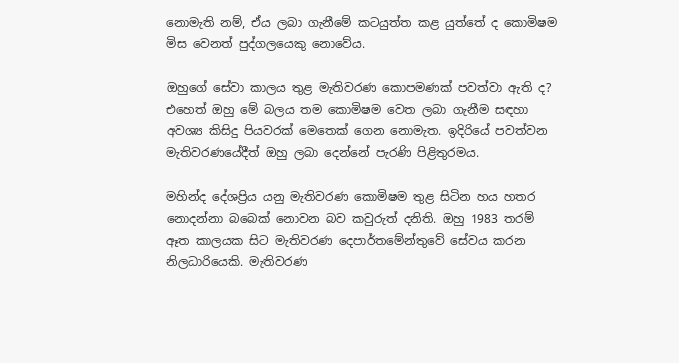නොමැති නම්, ඒය ලබා ගැනීමේ කටයුත්ත කළ යුත්තේ ද කොමිෂම මිස වෙනත් පුද්ගලයෙකු නොවේය.

ඔහුගේ සේවා කාලය තුළ මැතිවරණ කොපමණක් පවත්වා ඇති ද? එහෙත් ඔහු මේ බලය තම කොමිෂම වෙත ලබා ගැනීම සඳහා අවශ්‍ය කිසිදු පියවරක් මෙතෙක් ගෙන නොමැත. ඉදිරියේ පවත්වන මැතිවරණයේදීත් ඔහු ලබා දෙන්නේ පැරණි පිළිතුරමය.

මහින්ද දේශප්‍රිය යනු මැතිවරණ කොමිෂම තුළ සිටින හය හතර නොදන්නා බබෙක් නොවන බව කවුරුත් දනිති. ඔහු 1983 තරම් ඈත කාලයක සිට මැතිවරණ දෙපාර්තමේන්තුවේ සේවය කරන නිලධාරියෙකි. මැතිවරණ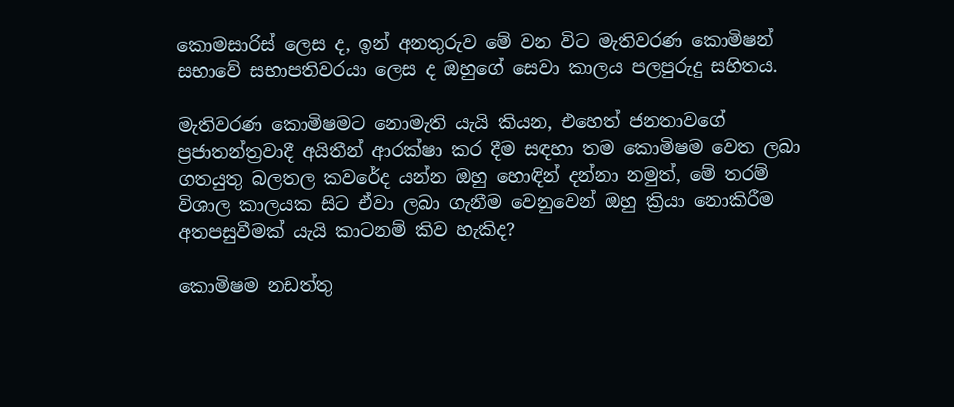කොමසාරිස් ලෙස ද, ඉන් අනතුරුව මේ වන විට මැතිවරණ කොමිෂන් සභාවේ සභාපතිවරයා ලෙස ද ඔහුගේ සෙවා කාලය පලපුරුදු සහිතය.

මැතිවරණ කොමිෂමට නොමැති යැයි කියන, එහෙත් ජනතාවගේ ප්‍රජාතන්ත්‍රවාදී අයිතීන් ආරක්ෂා කර දීම සඳහා තම කොමිෂම වෙත ලබා ගතයුතු බලතල කවරේද යන්න ඔහු හොඳින් දන්නා නමුත්, මේ තරම් විශාල කාලයක සිට ඒවා ලබා ගැනීම වෙනුවෙන් ඔහු ක්‍රියා නොකිරීම අතපසුවීමක් යැයි කාටනම් කිව හැකිද?

කොමිෂම නඩත්තු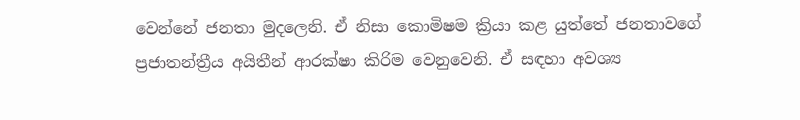වෙන්නේ ජනතා මුදලෙනි. ඒ නිසා කොමිෂම ක්‍රියා කළ යුත්තේ ජනතාවගේ ප්‍රජාතන්ත්‍රීය අයිතීන් ආරක්ෂා කිරිම වෙනුවෙනි. ඒ සඳහා අවශ්‍ය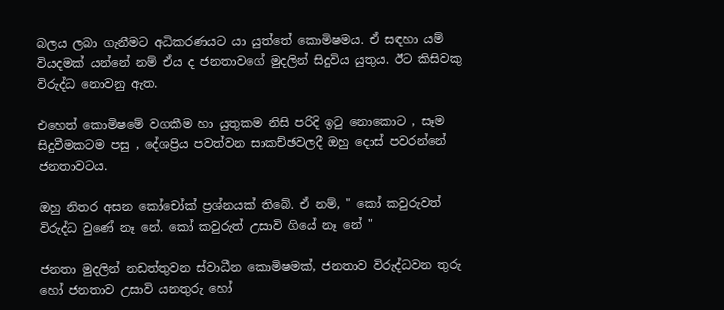බලය ලබා ගැනීමට අධිකරණයට යා යුත්තේ කොමිෂමය. ඒ සඳහා යම් වියදමක් යන්නේ නම් ඒය ද ජනතාවගේ මුදලින් සිදුවිය යුතුය. ඊට කිසිවකු විරුද්ධ නොවනු ඇත.

එහෙත් කොමිෂමේ වගකීම හා යුතුකම නිසි පරිදි ඉටු නොකොට , සෑම සිදුවීමකටම පසු , දේශප්‍රිය පවත්වන සාකච්ඡවලදී ඔහු දොස් පවරන්නේ ජනතාවටය.

ඔහු නිතර අසන කෝචෝක් ප්‍රශ්නයක් තිබේ. ඒ නම්, " කෝ කවුරුවත් විරුද්ධ වුණේ නෑ නේ. කෝ කවුරුත් උසාවි ගියේ නෑ නේ "

ජනතා මුදලින් නඩත්තුවන ස්වාධීන කොමිෂමක්, ජනතාව විරුද්ධවන තුරු හෝ ජනතාව උසාවි යනතුරු හෝ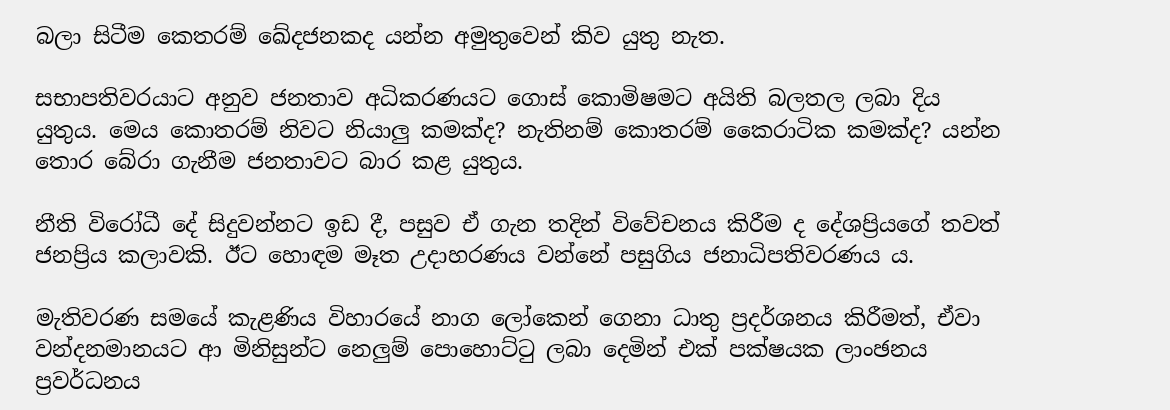බලා සිටීම කෙතරම් ඛේදජනකද යන්න අමුතුවෙන් කිව යුතු නැත.

සභාපතිවරයාට අනුව ජනතාව අධිකරණයට ගොස් කොමිෂමට අයිති බලතල ලබා දිය යුතුය. මෙය කොතරම් නිවට නියාලු කමක්ද? නැතිනම් කොතරම් කෛරාටික කමක්ද? යන්න තොර බේරා ගැනීම ජනතාවට බාර කළ යුතුය.

නීති විරෝධී දේ සිදුවන්නට ඉඩ දී, පසුව ඒ ගැන තදින් විවේචනය කිරීම ද දේශප්‍රියගේ තවත් ජනප්‍රිය කලාවකි. ඊට හොඳම මෑත උදාහරණය වන්නේ පසුගිය ජනාධිපතිවරණය ය.

මැතිවරණ සමයේ කැළණිය විහාරයේ නාග ලෝකෙන් ගෙනා ධාතු ප්‍රදර්ශනය කිරීමත්, ඒවා වන්දනමානයට ආ මිනිසුන්ට නෙලුම් පොහොට්ටු ලබා දෙමින් එක් පක්ෂයක ලාංඡනය ප්‍රවර්ධනය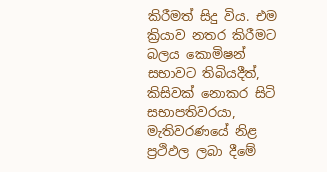කිරීමත් සිදු විය. එම ක්‍රියාව නතර කිරීමට බලය කොමිෂන් සභාවට තිබියදීත්, කිසිවක් නොකර සිටි සභාපතිවරයා, මැතිවරණයේ නිළ ප්‍රථිඵල ලබා දීමේ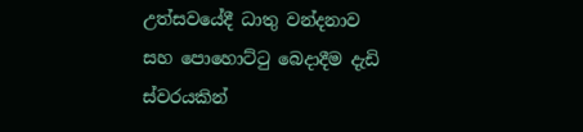උත්සවයේදී ධාතු වන්දනාව සහ පොහොට්ටු බෙදාදීම දැඩි ස්වරයකින්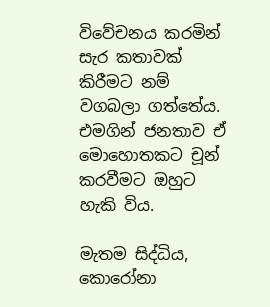විවේචනය කරමින් සැර කතාවක් කිරීමට නම් වගබලා ගත්තේය. එමගින් ජනතාව ඒ මොහොතකට චූන් කරවීමට ඔහුට හැකි විය.

මැතම සිද්ධිය, කොරෝනා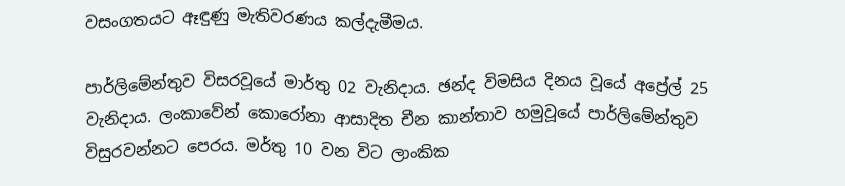වසංගතයට ඈඳුණු මැතිවරණය කල්දැමීමය.

පාර්ලිමේන්තුව විසරවූයේ මාර්තු 02 වැනිදාය. ඡන්ද විමසිය දිනය වූයේ අප්‍රේල් 25 වැනිදාය. ලංකාවේන් කොරෝනා ආසාදිත චීන කාන්තාව හමුවූයේ පාර්ලිමේන්තුව විසුරවන්නට පෙරය. මර්තු 10 වන විට ලාංකික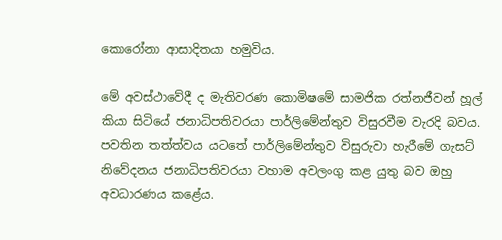කොරෝනා ආසාදිතයා හමුවිය.

මේ අවස්ථාවේදී ද මැතිවරණ කොමිෂමේ සාමජික රත්නජීවන් හූල් කියා සිටියේ ජනාධිපතිවරයා පාර්ලිමේන්තුව විසුරවීම වැරදි බවය. පවතින තත්ත්වය යටතේ පාර්ලිමේන්තුව විසුරුවා හැරීමේ ගැසට් නිවේදනය ජනාධිපතිවරයා වහාම අවලංගු කළ යුතු බව ඔහු අවධාරණය කළේය.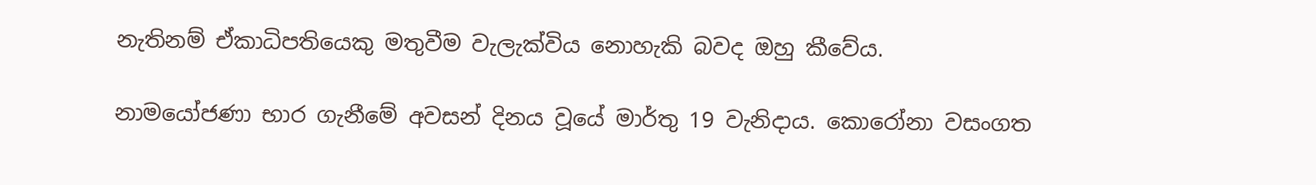නැතිනම් ඒකාධිපතියෙකු මතුවීම වැලැක්විය නොහැකි බවද ඔහු කීවේය.

නාමයෝජණා භාර ගැනීමේ අවසන් දිනය වූයේ මාර්තු 19 වැනිදාය. කොරෝනා වසංගත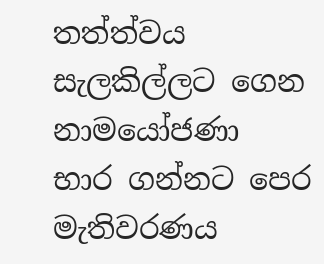තත්ත්වය සැලකිල්ලට ගෙන නාමයෝජණා භාර ගන්නට පෙර මැතිවරණය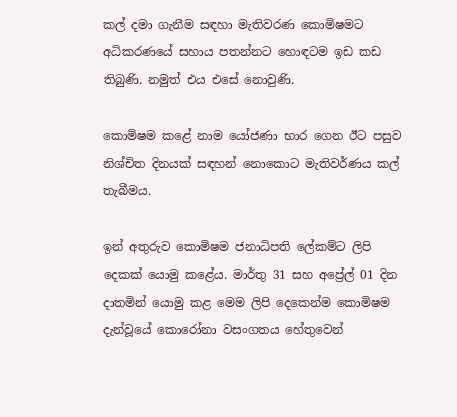කල් දමා ගැනීම සඳහා මැතිවරණ කොමිෂමට අධිකරණයේ සහාය පතන්නට හොඳටම ඉඩ කඩ තිබුණි. නමුත් එය එසේ නොවුණි.

කොමිෂම කළේ නාම යෝජණා භාර ගෙන ඊට පසුව නිශ්චිත දිනයක් සඳහන් නොකොට මැතිවර්ණය කල් තැබීමය.

ඉන් අතුරුව කොමිෂම ජනාධිපති ලේකම්ට ලිපි දෙකක් යොමු කළේය. මාර්තු 31 සහ අප්‍රේල් 01 දින දාතමින් යොමු කළ මෙම ලිපි දෙකෙන්ම කොමිෂම දැන්වූයේ කොරෝනා වසංගතය හේතුවෙන්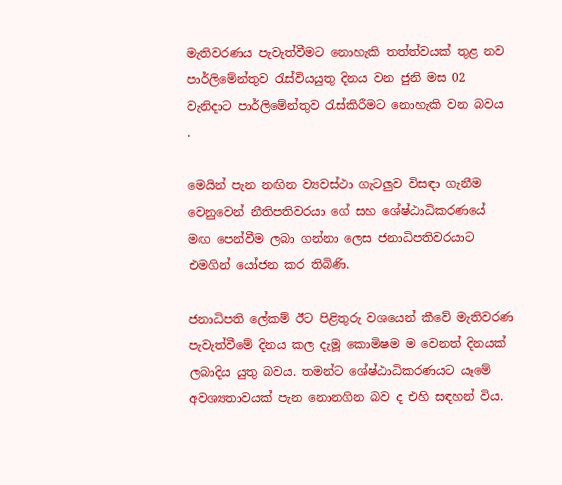මැතිවරණය පැවැත්වීමට නොහැකි තත්ත්වයක් තුළ නව පාර්ලිමේන්තුව රැස්වියයුතු දිනය වන ජුනි මස 02 වැනිදාට පාර්ලිමේන්තුව රැස්කිරීමට නොහැකි වන බවය .

මෙයින් පැන නඟින ව්‍යවස්ථා ගැටලුව විසඳා ගැනීම වෙනුවෙන් නීතිපතිවරයා ගේ සහ ශේෂ්ඨාධිකරණයේ මඟ පෙන්වීම ලබා ගන්නා ලෙස ජනාධිපතිවරයාට එමගින් යෝජන කර තිබිණි.

ජනාධිපති ලේකම් ඊට පිළිතුරු වශයෙන් කීවේ මැතිවරණ පැවැත්වීමේ දිනය කල දැමූ කොමිෂම ම වෙනත් දිනයක් ලබාදිය යුතු බවය. තමන්ට ශේෂ්ඨාධිකරණයට යෑමේ අවශ්‍යතාවයක් පැන නොනගින බව ද එහි සඳහන් විය.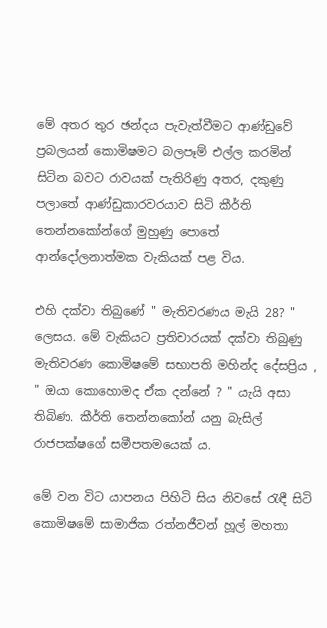මේ අතර තුර ඡන්දය පැවැත්වීමට ආණ්ඩුවේ ප්‍රබලයන් කොමිෂමට බලපෑම් එල්ල කරමින් සිටින බවට රාවයක් පැතිරිණු අතර, දකුණු පලාතේ ආණ්ඩුකාරවරයාව සිටි කීර්ති තෙන්නකෝන්ගේ මුහුණු පොතේ ආන්දෝලනාත්මක වැකියක් පළ විය.

එහි දක්වා තිබුණේ " මැතිවරණය මැයි 28? " ලෙසය. මේ වැකියට ප්‍රතිචාරයක් දක්වා තිබුණු මැතිවරණ කොමිෂමේ සභාපති මහින්ද දේසප්‍රිය , " ඔයා කොහොමද ඒක දන්නේ ? " යැයි අසා තිබිණ. කීර්ති තෙන්නකෝන් යනු බැසිල් රාජපක්ෂගේ සමීපතමයෙක් ය.

මේ වන විට යාපනය පිහිටි සිය නිවසේ රැඳී සිටි කොමිෂමේ සාමාජික රත්නජීවන් හූල් මහතා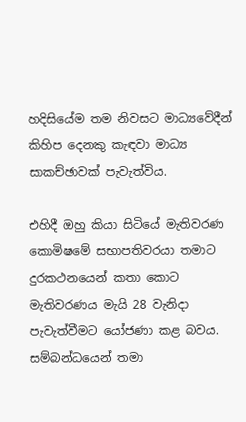හදිසියේම තම නිවසට මාධ්‍යවේදීන් කිහිප දෙනකු කැඳවා මාධ්‍ය සාකච්ඡාවක් පැවැත්විය.

එහිදී ඔහු කියා සිටියේ මැතිවරණ කොමිෂමේ සභාපතිවරයා තමාට දුරකථනයෙන් කතා කොට මැතිවරණය මැයි 28 වැනිදා පැවැත්වීමට යෝජණා කළ බවය. සම්බන්ධයෙන් තමා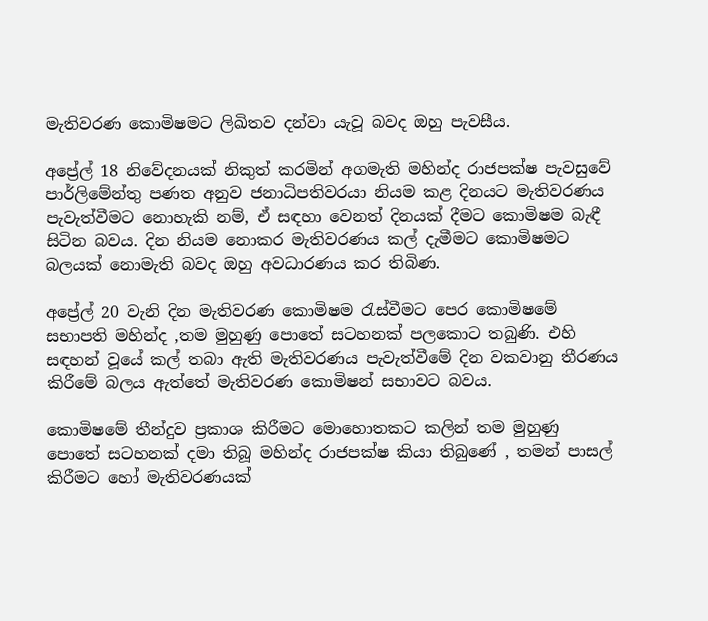මැතිවරණ කොමිෂමට ලිඛිතව දන්වා යැවූ බවද ඔහු පැවසීය.

අප්‍රේල් 18 නිවේදනයක් නිකුත් කරමින් අගමැති මහින්ද රාජපක්ෂ පැවසුවේ පාර්ලිමේන්තු පණත අනුව ජනාධිපතිවරයා නියම කළ දිනයට මැතිවරණය පැවැත්වීමට නොහැකි නම්, ඒ සඳහා වෙනත් දිනයක් දීමට කොමිෂම බැඳී සිටින බවය. දින නියම නොකර මැතිවරණය කල් දැමීමට කොමිෂමට බලයක් නොමැති බවද ඔහු අවධාරණය කර තිබිණ.

අප්‍රේල් 20 වැනි දින මැතිවරණ කොමිෂම රැස්වීමට පෙර කොමිෂමේ සභාපති මහින්ද ,තම මුහුණු පොතේ සටහනක් පලකොට තබුණි. එහි සඳහන් වූයේ කල් තබා ඇති මැතිවරණය පැවැත්වීමේ දින වකවානු තීරණය කිරීමේ බලය ඇත්තේ මැතිවරණ කොමිෂන් සභාවට බවය.

කොමිෂමේ තීන්දුව ප්‍රකාශ කිරීමට මොහොතකට කලින් තම මුහුණු පොතේ සටහනක් දමා තිබූ මහින්ද රාජපක්ෂ කියා තිබුණේ , තමන් පාසල් කිරීමට හෝ මැතිවරණයක්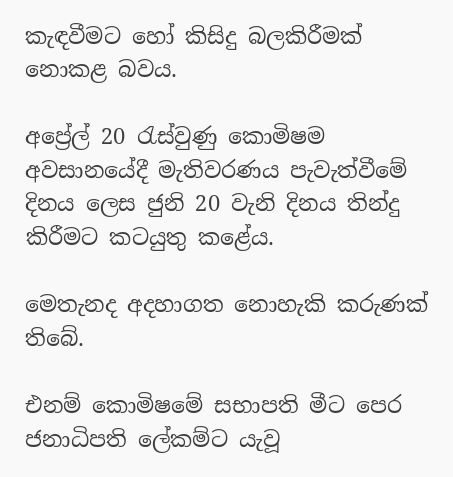කැඳවීමට හෝ කිසිදු බලකිරීමක් නොකළ බවය.

අප්‍රේල් 20 රැස්වුණු කොමිෂම අවසානයේදී මැතිවරණය පැවැත්වීමේ දිනය ලෙස ජුනි 20 වැනි දිනය තින්දු කිරීමට කටයුතු කළේය.

මෙතැනද අදහාගත නොහැකි කරුණක් තිබේ.

එනම් කොමිෂමේ සභාපති මීට පෙර ජනාධිපති ලේකම්ට යැවූ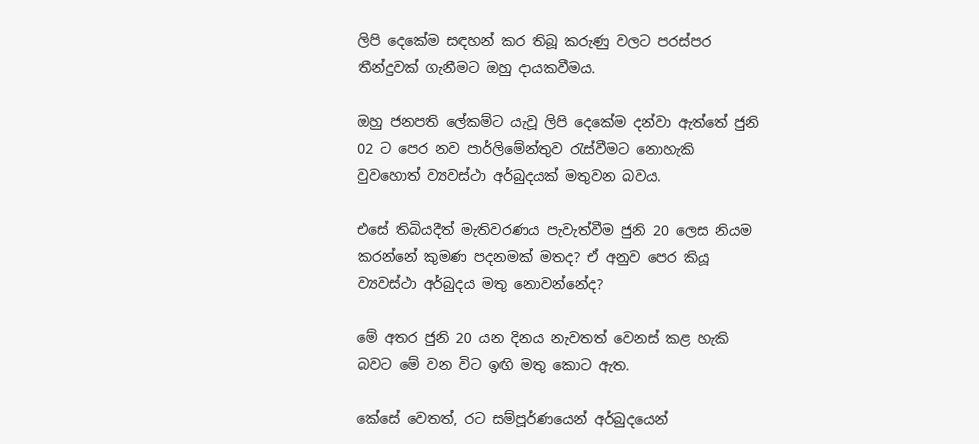ලිපි දෙකේම සඳහන් කර තිබූ කරුණු වලට පරස්පර තීන්දුවක් ගැනීමට ඔහු දායකවීමය.

ඔහු ජනපති ලේකම්ට යැවූ ලිපි දෙකේම දන්වා ඇත්තේ ජුනි 02 ට පෙර නව පාර්ලිමේන්තුව රැස්වීමට නොහැකි වුවහොත් ව්‍යවස්ථා අර්බුදයක් මතුවන බවය.

එසේ තිබියදීත් මැතිවරණය පැවැත්වීම ජුනි 20 ලෙස නියම කරන්නේ කුමණ පදනමක් මතද? ඒ අනුව පෙර කියූ ව්‍යවස්ථා අර්බුදය මතු නොවන්නේද?

මේ අතර ජුනි 20 යන දිනය නැවතත් වෙනස් කළ හැකි බවට මේ වන විට ඉඟි මතු කොට ඇත.

කේසේ වෙතත්, රට සම්පූර්ණයෙන් අර්බුදයෙන්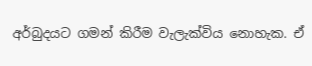අර්බුදයට ගමන් කිරීම වැලැක්විය නොහැක. ඒ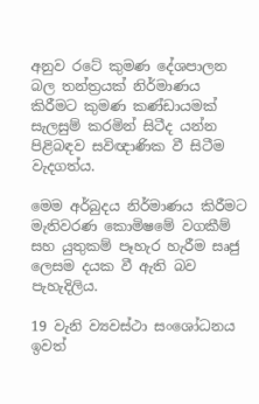අනුව රටේ කුමණ දේශපාලන බල තන්ත්‍රයක් නිර්මාණය කිරීමට කුමණ කණ්ඩායමක් සැලසුම් කරමින් සිටීද යන්න පිළිබඳව සවිඥාණික වී සිටීම වැදගත්ය.

මෙම අර්බුදය නිර්මාණය කිරීමට මැතිවරණ කොමිෂමේ වගකීම් සහ යුතුකම් පෑහැර හැරීම සෘජු ලෙසම දයක වී ඇති බව පැහැදිලිය.

19 වැනි ව්‍යවස්ථා සංශෝධනය ඉවත්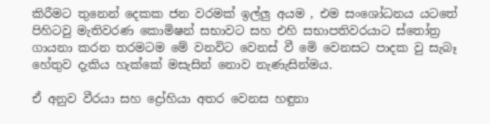කිරීමට තුනෙන් දෙකක ජන වරමක් ඉල්ලු අයම , එම සංශෝධනය යටතේ පිහිටවු මැතිවරණ කොමිෂන් සභාවට සහ එහි සභාපතිවරයාට ස්තෝත්‍ර ගායනා කරන තරමටම මේ වනවිට වෙනස් වී මෙි වෙනසට පාදක වු සැබෑ හේතුව දැකිය හැක්කේ මසැසින් නොව නැණැසින්මය.

ඒ අනුව වීරයා සහ ද්‍රෝහියා අතර වෙනස හඳුනා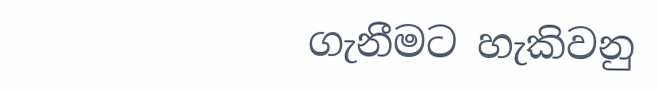ගැනීමට හැකිවනු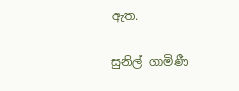ඇත.

සුනිල් ගාමිණී